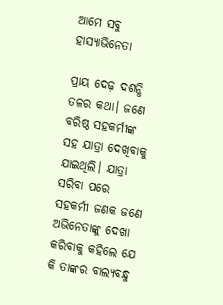ଆମେ ସବୁ ହାସ୍ୟାଭିନେତା

ପ୍ରାୟ ଦେଢ଼ ଦଶନ୍ଧି ତଳର କଥା। ଜଣେ ବରିଷ୍ଠ ସହକର୍ମୀଙ୍କ ସହ ଯାତ୍ରା ଦେଖିବାକୁ ଯାଇଥିଲି। ଯାତ୍ରା ସରିବା ପରେ ସହକର୍ମୀ ଜଣକ ଜଣେ ଅଭିନେତାଙ୍କୁ ଦେଖା କରିବାକୁ କହିଲେ ଯେ କି ତାଙ୍କର ବାଲ୍ୟବନ୍ଧୁ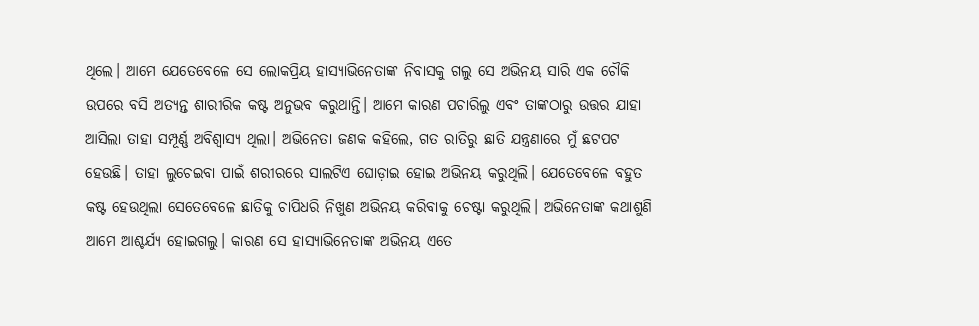ଥିଲେ। ଆମେ ଯେତେବେଳେ ସେ ଲୋକପ୍ରିୟ ହାସ୍ୟାଭିନେତାଙ୍କ ନିବାସକୁ ଗଲୁ ସେ ଅଭିନୟ ସାରି ଏକ ଚୌକି ଉପରେ ବସି ଅତ୍ୟନ୍ତ ଶାରୀରିକ କଷ୍ଟ ଅନୁଭବ କରୁଥାନ୍ତି। ଆମେ କାରଣ ପଚାରିଲୁ ଏବଂ ତାଙ୍କଠାରୁ ଉତ୍ତର ଯାହା ଆସିଲା ତାହା ସମ୍ପୂର୍ଣ୍ଣ ଅବିଶ୍ବାସ୍ୟ ଥିଲା। ଅଭିନେତା ଜଣକ କହିଲେ, ଗତ ରାତିରୁ ଛାତି ଯନ୍ତ୍ରଣାରେ ମୁଁ ଛଟପଟ ହେଉଛି। ତାହା ଲୁଚେଇବା ପାଇଁ ଶରୀରରେ ସାଲଟିଏ ଘୋଡ଼ାଇ ହୋଇ ଅଭିନୟ କରୁଥିଲି। ଯେତେବେଳେ ବହୁତ କଷ୍ଟ ହେଉଥିଲା ସେତେବେଳେ ଛାତିକୁ ଚାପିଧରି ନିଖୁଣ ଅଭିନୟ କରିବାକୁ ଚେଷ୍ଟା କରୁଥିଲି। ଅଭିନେତାଙ୍କ କଥାଶୁଣି ଆମେ ଆଶ୍ଚର୍ଯ୍ୟ ହୋଇଗଲୁ। କାରଣ ସେ ହାସ୍ୟାଭିନେତାଙ୍କ ଅଭିନୟ ଏତେ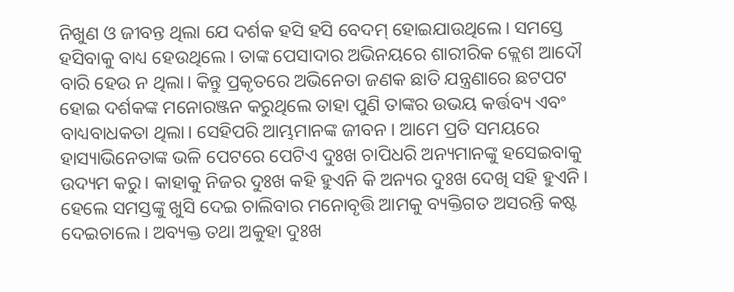ନିଖୁଣ ଓ ଜୀବନ୍ତ ଥିଲା ଯେ ଦର୍ଶକ ହସି ହସି ବେଦମ୍‌ ହୋଇଯାଉଥିଲେ। ସମସ୍ତେ ହସିବାକୁ ବାଧ୍ୟ ହେଉଥିଲେ। ତାଙ୍କ ପେସାଦାର ଅଭିନୟରେ ଶାରୀରିକ କ୍ଲେଶ ଆଦୌ ବାରି ହେଉ ନ ଥିଲା। କିନ୍ତୁ ପ୍ରକୃତରେ ଅଭିନେତା ଜଣକ ଛାତି ଯନ୍ତ୍ରଣାରେ ଛଟପଟ ହୋଇ ଦର୍ଶକଙ୍କ ମନୋରଞ୍ଜନ କରୁଥିଲେ ତାହା ପୁଣି ତାଙ୍କର ଉଭୟ କର୍ତ୍ତବ୍ୟ ଏବଂ ବାଧ୍ୟବାଧକତା ଥିଲା। ସେହିପରି ଆମ୍ଭମାନଙ୍କ ଜୀବନ। ଆମେ ପ୍ରତି ସମୟରେ ହାସ୍ୟାଭିନେତାଙ୍କ ଭଳି ପେଟରେ ପେଟିଏ ଦୁଃଖ ଚାପିଧରି ଅନ୍ୟମାନଙ୍କୁ ହସେଇବାକୁ ଉଦ୍ୟମ କରୁ। କାହାକୁ ନିଜର ଦୁଃଖ କହି ହୁଏନି କି ଅନ୍ୟର ଦୁଃଖ ଦେଖି ସହି ହୁଏନି। ହେଲେ ସମସ୍ତଙ୍କୁ ଖୁସି ଦେଇ ଚାଲିବାର ମନୋବୃତ୍ତି ଆମକୁ ବ୍ୟକ୍ତିଗତ ଅସରନ୍ତି କଷ୍ଟ ଦେଇଚାଲେ। ଅବ୍ୟକ୍ତ ତଥା ଅକୁହା ଦୁଃଖ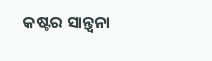କଷ୍ଟର ସାନ୍ତ୍ୱନା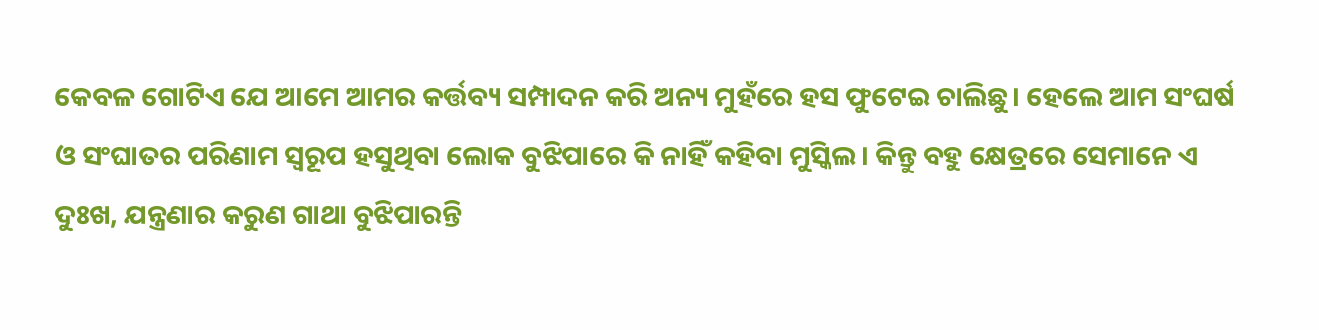କେବଳ ଗୋଟିଏ ଯେ ଆମେ ଆମର କର୍ତ୍ତବ୍ୟ ସମ୍ପାଦନ କରି ଅନ୍ୟ ମୁହଁରେ ହସ ଫୁଟେଇ ଚାଲିଛୁ। ହେଲେ ଆମ ସଂଘର୍ଷ ଓ ସଂଘାତର ପରିଣାମ ସ୍ବରୂପ ହସୁଥିବା ଲୋକ ବୁଝିପାରେ କି ନାହିଁ କହିବା ମୁସ୍କିଲ। କିନ୍ତୁ ବହୁ କ୍ଷେତ୍ରରେ ସେମାନେ ଏ ଦୁଃଖ, ଯନ୍ତ୍ରଣାର କରୁଣ ଗାଥା ବୁଝିପାରନ୍ତି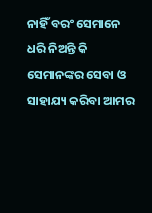ନାହିଁ ବରଂ ସେମାନେ ଧରି ନିଅନ୍ତି କି ସେମାନଙ୍କର ସେବା ଓ ସାହାଯ୍ୟ କରିବା ଆମର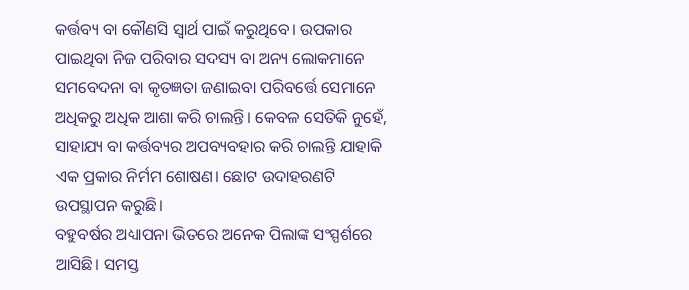କର୍ତ୍ତବ୍ୟ ବା କୌଣସି ସ୍ବାର୍ଥ ପାଇଁ କରୁଥିବେ। ଉପକାର ପାଇଥିବା ନିଜ ପରିବାର ସଦସ୍ୟ ବା ଅନ୍ୟ ଲୋକମାନେ ସମବେଦନା ବା କୃତଜ୍ଞତା ଜଣାଇବା ପରିବର୍ତ୍ତେ ସେମାନେ ଅଧିକରୁ ଅଧିକ ଆଶା କରି ଚାଲନ୍ତି। କେବଳ ସେତିକି ନୁହେଁ, ସାହାଯ୍ୟ ବା କର୍ତ୍ତବ୍ୟର ଅପବ୍ୟବହାର କରି ଚାଲନ୍ତି ଯାହାକି ଏକ ପ୍ରକାର ନିର୍ମମ ଶୋଷଣ। ଛୋଟ ଉଦାହରଣଟି ଉପସ୍ଥାପନ କରୁଛି।
ବହୁବର୍ଷର ଅଧ୍ୟାପନା ଭିତରେ ଅନେକ ପିଲାଙ୍କ ସଂସ୍ପର୍ଶରେ ଆସିଛି। ସମସ୍ତ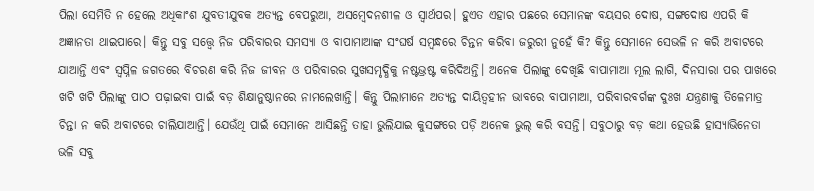ପିଲା ସେମିତି ନ ହେଲେ ଅଧିକାଂଶ ଯୁବତୀଯୁବକ ଅତ୍ୟନ୍ତ ବେପରୁଆ, ଅସମ୍ବେଦନଶୀଳ ଓ ସ୍ବାର୍ଥପର। ହୁଏତ ଏହାର ପଛରେ ସେମାନଙ୍କ ବୟସର ଦୋଷ, ସଙ୍ଗଦୋଷ ଏପରି କି ଅଜ୍ଞାନତା ଥାଇପାରେ। କିନ୍ତୁ ସବୁ ସତ୍ତ୍ୱେ ନିଜ ପରିବାରର ସମସ୍ୟା ଓ ବାପାମାଆଙ୍କ ସଂଘର୍ଷ ସମ୍ବନ୍ଧରେ ଚିନ୍ତନ କରିବା ଜରୁରୀ ନୁହେଁ କି? କିନ୍ତୁ ସେମାନେ ସେଭଳି ନ କରି ଅବାଟରେ ଯାଆନ୍ତି ଏବଂ ସ୍ବପ୍ନିଳ ଜଗତରେ ବିଚରଣ କରି ନିଜ ଜୀବନ ଓ ପରିବାରର ସୁଖସମୃଦ୍ଧିକୁ ନଷ୍ଟଭ୍ରଷ୍ଟ କରିଦିଅନ୍ତି। ଅନେକ ପିଲାଙ୍କୁ ଦେଖିଛି ବାପାମାଆ ମୂଲ ଲାଗି, ଦିନସାରା ପର ପାଖରେ ଖଟି ଖଟି ପିଲାଙ୍କୁ ପାଠ ପଢ଼ାଇବା ପାଇଁ ବଡ଼ ଶିକ୍ଷାନୁଷ୍ଠାନରେ ନାମଲେଖାନ୍ତି। କିନ୍ତୁ ପିଲାମାନେ ଅତ୍ୟନ୍ତ ଦାୟିତ୍ୱହୀନ ଭାବରେ ବାପାମାଆ, ପରିବାରବର୍ଗଙ୍କ ଦୁଃଖ ଯନ୍ତ୍ରଣାକୁ ତିଳେମାତ୍ର ଚିନ୍ତା ନ କରି ଅବାଟରେ ଚାଲିଯାଆନ୍ତି। ଯେଉଁଥି ପାଇଁ ସେମାନେ ଆସିଛନ୍ତି ତାହା ଭୁଲିଯାଇ କୁସଙ୍ଗରେ ପଡ଼ି ଅନେକ ଭୁଲ୍‌ କରି ବସନ୍ତି। ସବୁଠାରୁ ବଡ଼ କଥା ହେଉଛି ହାସ୍ୟାଭିନେତା ଭଳି ସବୁ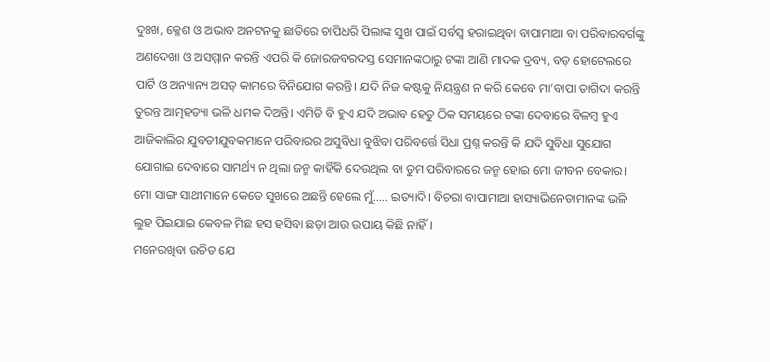ଦୁଃଖ, କ୍ଳେଶ ଓ ଅଭାବ ଅନଟନକୁ ଛାତିରେ ଚାପିଧରି ପିଲାଙ୍କ ସୁଖ ପାଇଁ ସର୍ବସ୍ବ ହରାଇଥିବା ବାପାମାଆ ବା ପରିବାରବର୍ଗଙ୍କୁ ଅଣଦେଖା ଓ ଅସମ୍ମାନ କରନ୍ତି ଏପରି କି ଜୋରଜବରଦସ୍ତ ସେମାନଙ୍କଠାରୁ ଟଙ୍କା ଆଣି ମାଦକ ଦ୍ରବ୍ୟ, ବଡ଼ ହୋଟେଲରେ ପାର୍ଟି ଓ ଅନ୍ୟାନ୍ୟ ଅସତ୍‌ କାମରେ ବିନିଯୋଗ କରନ୍ତି। ଯଦି ନିଜ କଷ୍ଟକୁ ନିୟନ୍ତ୍ରଣ ନ କରି କେବେ ମା’ବାପା ତାଗିଦା କରନ୍ତି ତୁରନ୍ତ ଆତ୍ମହତ୍ୟା ଭଳି ଧମକ ଦିଅନ୍ତି। ଏମିତି ବି ହୁଏ ଯଦି ଅଭାବ ହେତୁ ଠିକ ସମୟରେ ଟଙ୍କା ଦେବାରେ ବିଳମ୍ବ ହୁଏ ଆଜିକାଲିର ଯୁବତୀଯୁବକମାନେ ପରିବାରର ଅସୁବିଧା ବୁଝିବା ପରିବର୍ତ୍ତେ ସିଧା ପ୍ରଶ୍ନ କରନ୍ତି କି ଯଦି ସୁବିଧା ସୁଯୋଗ ଯୋଗାଇ ଦେବାରେ ସାମର୍ଥ୍ୟ ନ ଥିଲା ଜନ୍ମ କାହିଁକି ଦେଉଥିଲ ବା ତୁମ ପରିବାରରେ ଜନ୍ମ ହୋଇ ମୋ ଜୀବନ ବେକାର। ମୋ ସାଙ୍ଗ ସାଥୀମାନେ କେତେ ସୁଖରେ ଅଛନ୍ତି ହେଲେ ମୁଁ….. ଇତ୍ୟାଦି। ବିଚରା ବାପାମାଆ ହାସ୍ୟାଭିନେତାମାନଙ୍କ ଭଳି ଲୁହ ପିଇଯାଇ କେବଳ ମିଛ ହସ ହସିବା ଛଡ଼ା ଆଉ ଉପାୟ କିଛି ନାହିଁ।
ମନେରଖିବା ଉଚିତ ଯେ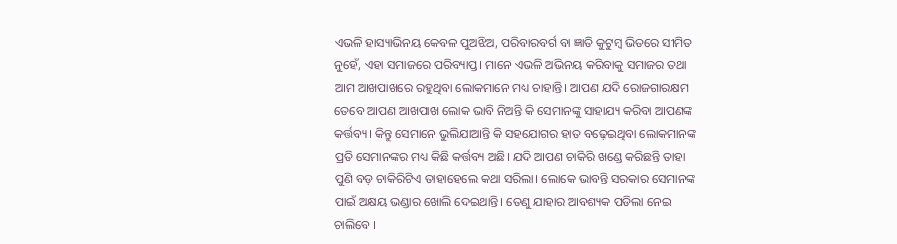ଏଭଳି ହାସ୍ୟାଭିନୟ କେବଳ ପୁଅଝିଅ, ପରିବାରବର୍ଗ ବା ଜ୍ଞାତି କୁଟୁମ୍ବ ଭିତରେ ସୀମିତ ନୁହେଁ, ଏହା ସମାଜରେ ପରିବ୍ୟାପ୍ତ। ମାନେ ଏଭଳି ଅଭିନୟ କରିବାକୁ ସମାଜର ତଥା ଆମ ଆଖପାଖରେ ରହୁଥିବା ଲୋକମାନେ ମଧ୍ୟ ଚାହାନ୍ତି। ଆପଣ ଯଦି ରୋଜଗାରକ୍ଷମ ତେବେ ଆପଣ ଆଖପାଖ ଲୋକ ଭାବି ନିଅନ୍ତି କି ସେମାନଙ୍କୁ ସାହାଯ୍ୟ କରିବା ଆପଣଙ୍କ କର୍ତ୍ତବ୍ୟ। କିନ୍ତୁ ସେମାନେ ଭୁଲିଯାଆନ୍ତି କି ସହଯୋଗର ହାତ ବଢ଼େଇଥିବା ଲୋକମାନଙ୍କ ପ୍ରତି ସେମାନଙ୍କର ମଧ୍ୟ କିଛି କର୍ତ୍ତବ୍ୟ ଅଛି। ଯଦି ଆପଣ ଚାକିରି ଖଣ୍ଡେ କରିଛନ୍ତି ତାହା ପୁଣି ବଡ଼ ଚାକିରିଟିଏ ତାହାହେଲେ କଥା ସରିଲା। ଲୋକେ ଭାବନ୍ତି ସରକାର ସେମାନଙ୍କ ପାଇଁ ଅକ୍ଷୟ ଭଣ୍ଡାର ଖୋଲି ଦେଇଥାନ୍ତି। ତେଣୁ ଯାହାର ଆବଶ୍ୟକ ପଡିଲା ନେଇ ଚାଲିବେ ।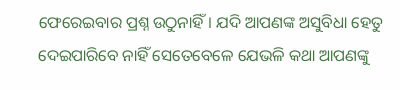ଫେରେଇବାର ପ୍ରଶ୍ନ ଉଠୁନାହିଁ। ଯଦି ଆପଣଙ୍କ ଅସୁବିଧା ହେତୁ ଦେଇପାରିବେ ନାହିଁ ସେତେବେଳେ ଯେଭଳି କଥା ଆପଣଙ୍କୁ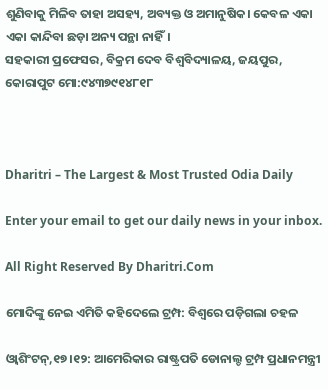ଶୁଣିବାକୁ ମିଳିବ ତାହା ଅସହ୍ୟ, ଅବ୍ୟକ୍ତ ଓ ଅମାନୁଷିକ। କେବଳ ଏକା ଏକା କାନ୍ଦିବା ଛଡ଼ା ଅନ୍ୟ ପନ୍ଥା ନାହିଁ।
ସହକାରୀ ପ୍ରଫେସର, ବିକ୍ରମ ଦେବ ବିଶ୍ବବିଦ୍ୟାଳୟ, ଜୟପୁର, କୋରାପୁଟ ମୋ:୯୪୩୭୯୧୪୮୧୮



Dharitri – The Largest & Most Trusted Odia Daily

Enter your email to get our daily news in your inbox.

All Right Reserved By Dharitri.Com

ମୋଦିଙ୍କୁ ନେଇ ଏମିତି କହିଦେଲେ ଟ୍ରମ୍ପ: ବିଶ୍ୱରେ ପଡ଼ିଗଲା ଚହଳ

ଓ୍ବାଶିଂଟନ୍‌,୧୭।୧୨: ଆମେରିକାର ରାଷ୍ଟ୍ରପତି ଡୋନାଲ୍ଡ ଟ୍ରମ୍ପ ପ୍ରଧାନମନ୍ତ୍ରୀ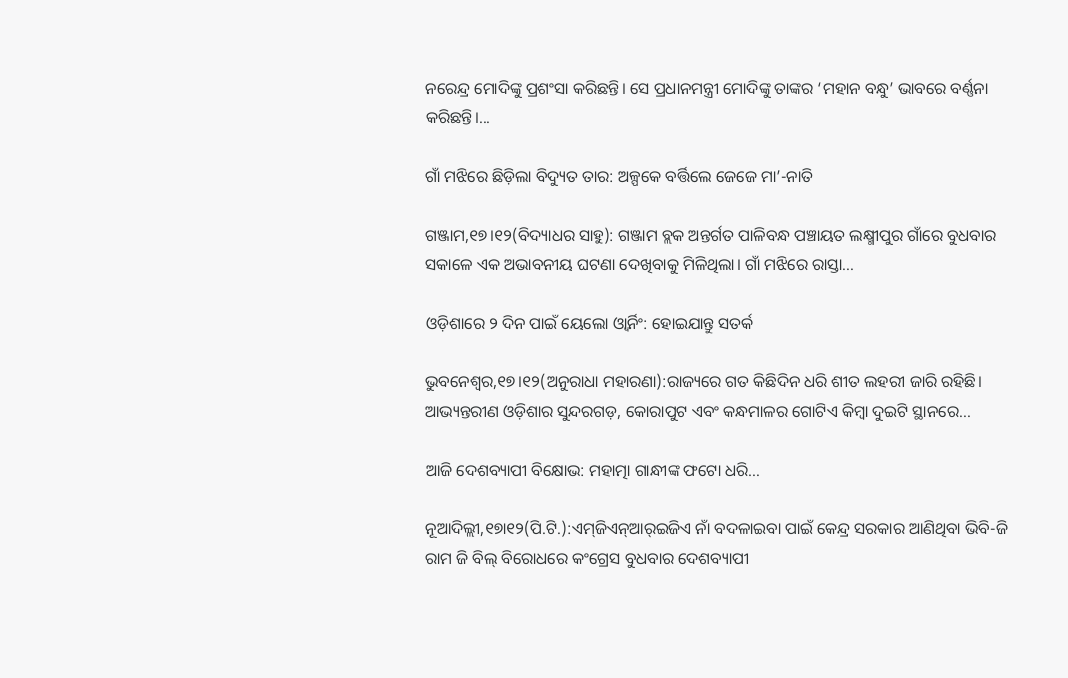ନରେନ୍ଦ୍ର ମୋଦିଙ୍କୁ ପ୍ରଶଂସା କରିଛନ୍ତି। ସେ ପ୍ରଧାନମନ୍ତ୍ରୀ ମୋଦିଙ୍କୁ ତାଙ୍କର ‘ମହାନ ବନ୍ଧୁ’ ଭାବରେ ବର୍ଣ୍ଣନା କରିଛନ୍ତି।...

ଗାଁ ମଝିରେ ଛିଡ଼ିଲା ବିଦ୍ୟୁତ ତାର: ଅଳ୍ପକେ ବର୍ତ୍ତିଲେ ଜେଜେ ମା’-ନାତି

ଗଞ୍ଜାମ,୧୭।୧୨(ବିଦ୍ୟାଧର ସାହୁ): ଗଞ୍ଜାମ ବ୍ଲକ ଅନ୍ତର୍ଗତ ପାଳିବନ୍ଧ ପଞ୍ଚାୟତ ଲକ୍ଷ୍ମୀପୁର ଗାଁରେ ବୁଧବାର ସକାଳେ ଏକ ଅଭାବନୀୟ ଘଟଣା ଦେଖିବାକୁ ମିଳିଥିଲା। ଗାଁ ମଝିରେ ରାସ୍ତା...

ଓଡ଼ିଶାରେ ୨ ଦିନ ପାଇଁ ୟେଲୋ ଓ୍ବାର୍ନିଂ: ହୋଇଯାନ୍ତୁ ସତର୍କ

ଭୁବନେଶ୍ୱର,୧୭।୧୨(ଅନୁରାଧା ମହାରଣା):ରାଜ୍ୟରେ ଗତ କିଛିଦିନ ଧରି ଶୀତ ଲହରୀ ଜାରି ରହିଛି। ଆଭ୍ୟନ୍ତରୀଣ ଓଡ଼ିଶାର ସୁନ୍ଦରଗଡ଼, କୋରାପୁଟ ଏବଂ କନ୍ଧମାଳର ଗୋଟିଏ କିମ୍ବା ଦୁଇଟି ସ୍ଥାନରେ...

ଆଜି ଦେଶବ୍ୟାପୀ ବିକ୍ଷୋଭ: ମହାତ୍ମା ଗାନ୍ଧୀଙ୍କ ଫଟୋ ଧରି…

ନୂଆଦିଲ୍ଲୀ,୧୭ା୧୨(ପି.ଟି.):ଏମ୍‌ଜିଏନ୍‌ଆର୍‌ଇଜିଏ ନାଁ ବଦଳାଇବା ପାଇଁ କେନ୍ଦ୍ର ସରକାର ଆଣିଥିବା ଭିବି-ଜି ରାମ ଜି ବିଲ୍‌ ବିରୋଧରେ କଂଗ୍ରେସ ବୁଧବାର ଦେଶବ୍ୟାପୀ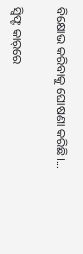ବିକ୍ଷୋଭ କରିବାକୁ ଘୋଷଣା କରିଛି।...

ସ୍ବିଫ୍ଟ କାର୍‌ରେ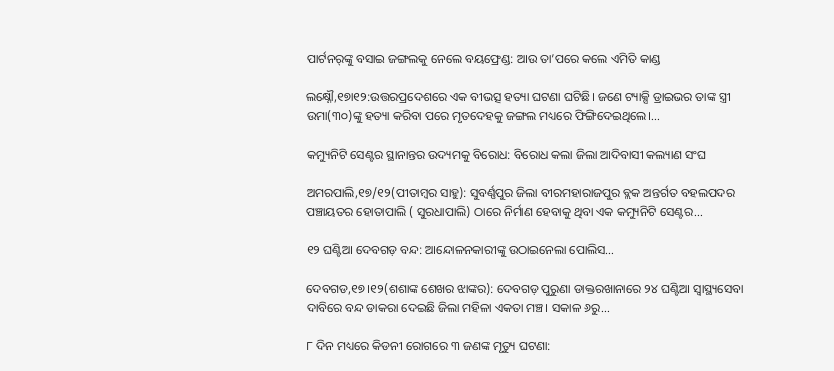ପାର୍ଟନର୍‌ଙ୍କୁ ବସାଇ ଜଙ୍ଗଲକୁ ନେଲେ ବୟଫ୍ରେଣ୍ଡ: ଆଉ ତା’ପରେ କଲେ ଏମିତି କାଣ୍ଡ

ଲକ୍ଷ୍ନୌ,୧୭ା୧୨:ଉତ୍ତରପ୍ରଦେଶରେ ଏକ ବୀଭତ୍ସ ହତ୍ୟା ଘଟଣା ଘଟିଛି। ଜଣେ ଟ୍ୟାକ୍ସି ଡ୍ରାଇଭର ତାଙ୍କ ସ୍ତ୍ରୀ ଉମା(୩୦)ଙ୍କୁ ହତ୍ୟା କରିବା ପରେ ମୃତଦେହକୁ ଜଙ୍ଗଲ ମଧ୍ୟରେ ଫିଙ୍ଗିଦେଇଥିଲେ।...

କମ୍ୟୁନିଟି ସେଣ୍ଟର ସ୍ଥାନାନ୍ତର ଉଦ୍ୟମକୁ ବିରୋଧ: ବିରୋଧ କଲା ଜିଲା ଆଦିବାସୀ କଲ୍ୟାଣ ସଂଘ

ଅମରପାଲି,୧୭/୧୨(ପୀତାମ୍ବର ସାହୁ): ସୁବର୍ଣ୍ଣପୁର ଜିଲା ବୀରମହାରାଜପୁର ବ୍ଲକ ଅନ୍ତର୍ଗତ ବହଲପଦର ପଞ୍ଚାୟତର ହୋତାପାଲି ( ସୁରଧାପାଲି) ଠାରେ ନିର୍ମାଣ ହେବାକୁ ଥିବା ଏକ କମ୍ୟୁନିଟି ସେଣ୍ଟର...

୧୨ ଘଣ୍ଟିଆ ଦେବଗଡ଼ ବନ୍ଦ: ଆନ୍ଦୋଳନକାରୀଙ୍କୁ ଉଠାଇନେଲା ପୋଲିସ…

ଦେବଗଡ,୧୭।୧୨(ଶଶାଙ୍କ ଶେଖର ଝାଙ୍କର): ଦେବଗଡ଼ ପୁରୁଣା ଡାକ୍ତରଖାନାରେ ୨୪ ଘଣ୍ଟିଆ ସ୍ବାସ୍ଥ୍ୟସେବା ଦାବିରେ ବନ୍ଦ ଡାକରା ଦେଇଛି ଜିଲା ମହିଳା ଏକତା ମଞ୍ଚ। ସକାଳ ୬ରୁ...

୮ ଦିନ ମଧ୍ୟରେ କିଡନୀ ରୋଗରେ ୩ ଜଣଙ୍କ ମୃତ୍ୟୁ ଘଟଣା: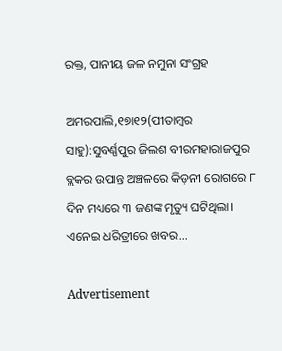ରକ୍ତ, ପାନୀୟ ଜଳ ନମୁନା ସଂଗ୍ରହ

ଅମରପାଲି,୧୭ା୧୨(ପୀତାମ୍ବର ସାହୁ):ସୁବର୍ଣ୍ଣପୁର ଜିଲଶ ବୀରମହାରାଜପୁର ବ୍ଲକର ଉପାନ୍ତ ଅଞ୍ଚଳରେ କିଡ଼ନୀ ରୋଗରେ ୮ ଦିନ ମଧ୍ୟରେ ୩ ଜଣଙ୍କ ମୃତ୍ୟୁ ଘଟିଥିଲା। ଏନେଇ ଧରିତ୍ରୀରେ ଖବର...

Advertisement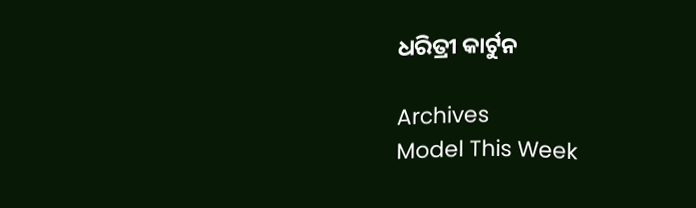ଧରିତ୍ରୀ କାର୍ଟୁନ

Archives
Model This Week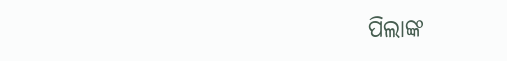ପିଲାଙ୍କ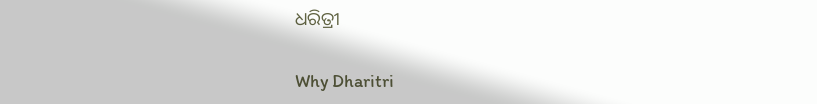ଧରିତ୍ରୀ

Why Dharitri